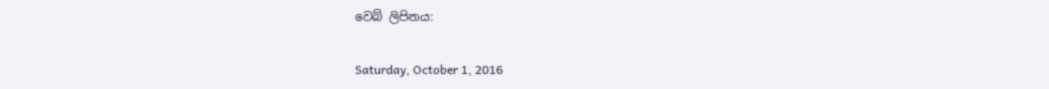වෙබ් ලිපිනය:

Saturday, October 1, 2016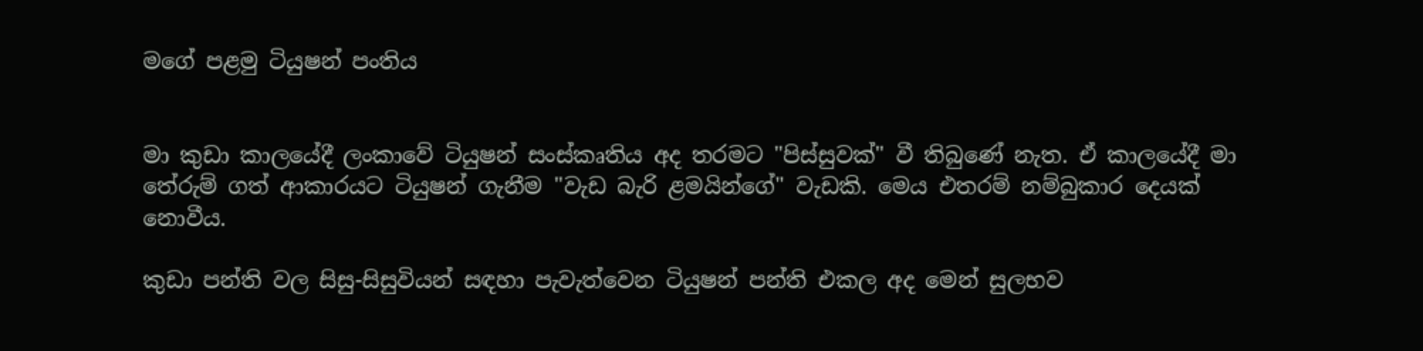මගේ පළමු ටියුෂන් පංතිය


මා කුඩා කාලයේදී ලංකාවේ ටියුෂන් සංස්කෘතිය අද තරමට "පිස්සුවක්" වී තිබුණේ නැත. ඒ කාලයේදී මා තේරුම් ගත් ආකාරයට ටියුෂන් ගැනීම "වැඩ බැරි ළමයින්ගේ" වැඩකි. මෙය එතරම් නම්බුකාර දෙයක් නොවීය.

කුඩා පන්ති වල සිසු-සිසුවියන් සඳහා පැවැත්වෙන ටියුෂන් පන්ති එකල අද මෙන් සුලභව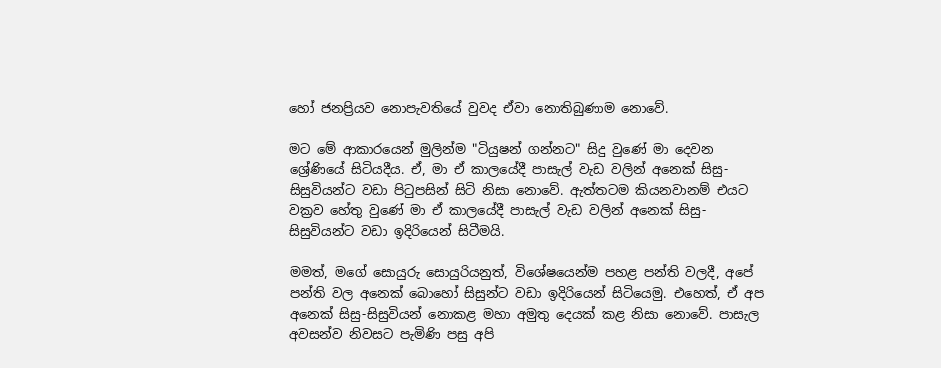හෝ ජනප්‍රියව නොපැවතියේ වුවද ඒවා නොතිබුණාම නොවේ.

මට මේ ආකාරයෙන් මුලින්ම "ටියුෂන් ගන්නට" සිදු වුණේ මා දෙවන ශ්‍රේණියේ සිටියදීය. ඒ, මා ඒ කාලයේදී පාසැල් වැඩ වලින් අනෙක් සිසු-සිසුවියන්ට වඩා පිටුපසින් සිටි නිසා නොවේ. ඇත්තටම කියනවානම් එයට වක්‍රව හේතු වුණේ මා ඒ කාලයේදී පාසැල් වැඩ වලින් අනෙක් සිසු-සිසුවියන්ට වඩා ඉදිරියෙන් සිටීමයි.

මමත්, මගේ සොයුරු සොයුරියනුත්, විශේෂයෙන්ම පහළ පන්ති වලදී, අපේ පන්ති වල අනෙක් බොහෝ සිසුන්ට වඩා ඉදිරියෙන් සිටියෙමු. එහෙත්, ඒ අප අනෙක් සිසු-සිසුවියන් නොකළ මහා අමුතු දෙයක් කළ නිසා නොවේ. පාසැල අවසන්ව නිවසට පැමිණි පසු අපි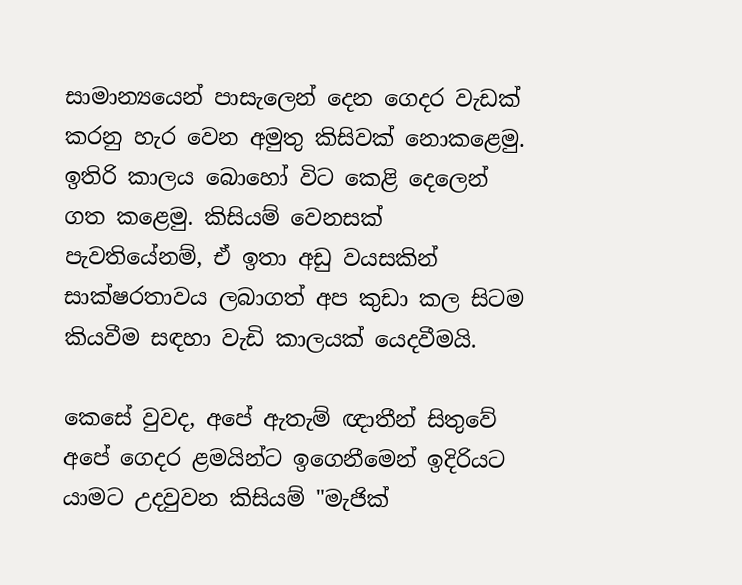සාමාන්‍යයෙන් පාසැලෙන් දෙන ගෙදර වැඩක් කරනු හැර වෙන අමුතු කිසිවක් නොකළෙමු. ඉතිරි කාලය බොහෝ විට කෙළි දෙලෙන් ගත කළෙමු. කිසියම් වෙනසක් පැවතියේනම්, ඒ ඉතා අඩු වයසකින් සාක්ෂරතාවය ලබාගත් අප කුඩා කල සිටම කියවීම සඳහා වැඩි කාලයක් යෙදවීමයි.

කෙසේ වුවද, අපේ ඇතැම් ඥාතීන් සිතුවේ අපේ ගෙදර ළමයින්ට ඉගෙනීමෙන් ඉදිරියට යාමට උදවුවන කිසියම් "මැජික්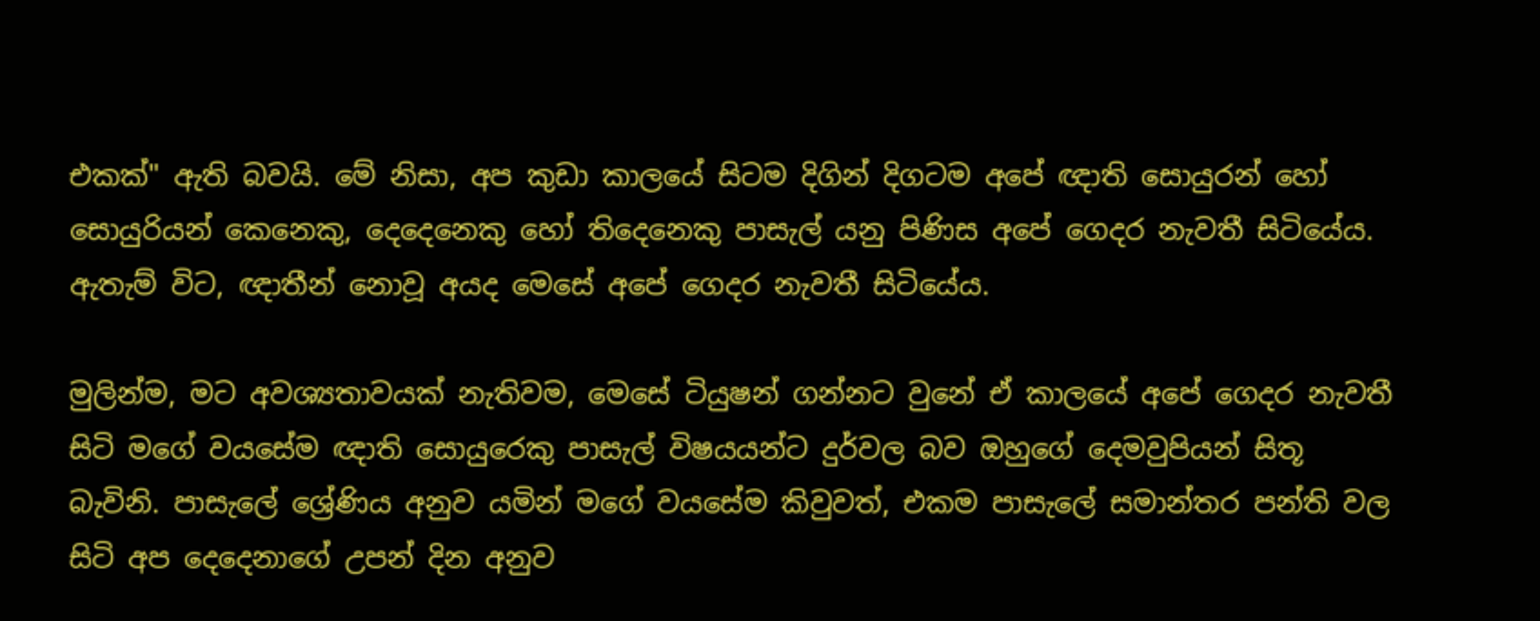එකක්" ඇති බවයි. මේ නිසා, අප කුඩා කාලයේ සිටම දිගින් දිගටම අපේ ඥාති සොයුරන් හෝ සොයුරියන් කෙනෙකු, දෙදෙනෙකු හෝ තිදෙනෙකු පාසැල් යනු පිණිස අපේ ගෙදර නැවතී සිටියේය. ඇතැම් විට, ඥාතීන් නොවූ අයද මෙසේ අපේ ගෙදර නැවතී සිටියේය.

මුලින්ම, මට අවශ්‍යතාවයක් නැතිවම, මෙසේ ටියුෂන් ගන්නට වුනේ ඒ කාලයේ අපේ ගෙදර නැවතී සිටි මගේ වයසේම ඥාති සොයුරෙකු පාසැල් විෂයයන්ට දුර්වල බව ඔහුගේ දෙමවුපියන් සිතූ බැවිනි. පාසැලේ ශ්‍රේණිය අනුව යමින් මගේ වයසේම කිවුවත්, එකම පාසැලේ සමාන්තර පන්ති වල සිටි අප දෙදෙනාගේ උපන් දින අනුව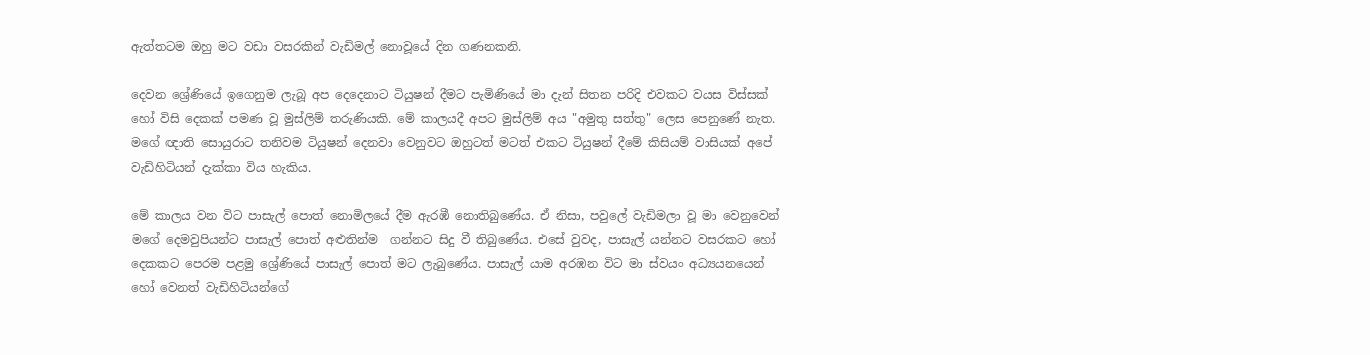ඇත්තටම ඔහු මට වඩා වසරකින් වැඩිමල් නොවූයේ දින ගණනකනි.

දෙවන ශ්‍රේණියේ ඉගෙනුම ලැබූ අප දෙදෙනාට ටියුෂන් දීමට පැමිණියේ මා දැන් සිතන පරිදි එවකට වයස විස්සක් හෝ විසි දෙකක් පමණ වූ මුස්ලිම් තරුණියකි. මේ කාලයදී අපට මුස්ලිම් අය "අමුතු සත්තු" ලෙස පෙනුණේ නැත. මගේ ඥාති සොයුරාට තනිවම ටියුෂන් දෙනවා වෙනුවට ඔහුටත් මටත් එකට ටියුෂන් දීමේ කිසියම් වාසියක් අපේ වැඩිහිටියන් දැක්කා විය හැකිය.

මේ කාලය වන විට පාසැල් පොත් නොමිලයේ දීම ඇරඹී නොතිබුණේය. ඒ නිසා, පවුලේ වැඩිමලා වූ මා වෙනුවෙන් මගේ දෙමවුපියන්ට පාසැල් පොත් අළුතින්ම  ගන්නට සිදු වී තිබුණේය. එසේ වුවද, පාසැල් යන්නට වසරකට හෝ දෙකකට පෙරම පළමු ශ්‍රේණියේ පාසැල් පොත් මට ලැබුණේය. පාසැල් යාම අරඹන විට මා ස්වයං අධ්‍යයනයෙන් හෝ වෙනත් වැඩිහිටියන්ගේ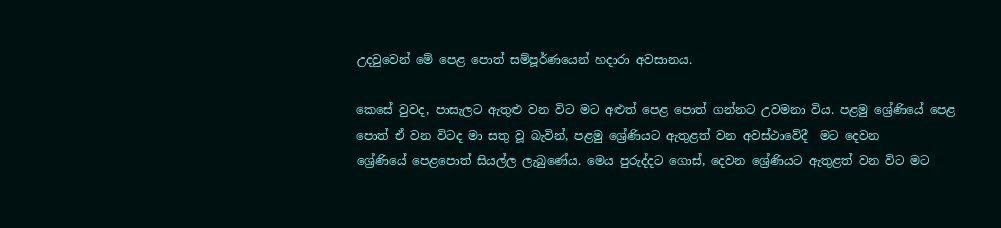උදවුවෙන් මේ පෙළ පොත් සම්පූර්ණයෙන් හදාරා අවසානය.

කෙසේ වුවද, පාසැලට ඇතුළු වන විට මට අළුත් පෙළ පොත් ගන්නට උවමනා විය. පළමු ශ්‍රේණියේ පෙළ පොත් ඒ වන විටද මා සතු වූ බැවින්, පළමු ශ්‍රේණියට ඇතුළත් වන අවස්ථාවේදී  මට දෙවන
ශ්‍රේණියේ පෙළපොත් සියල්ල ලැබුණේය. මෙය පුරුද්දට ගොස්, දෙවන ශ්‍රේණියට ඇතුළත් වන විට මට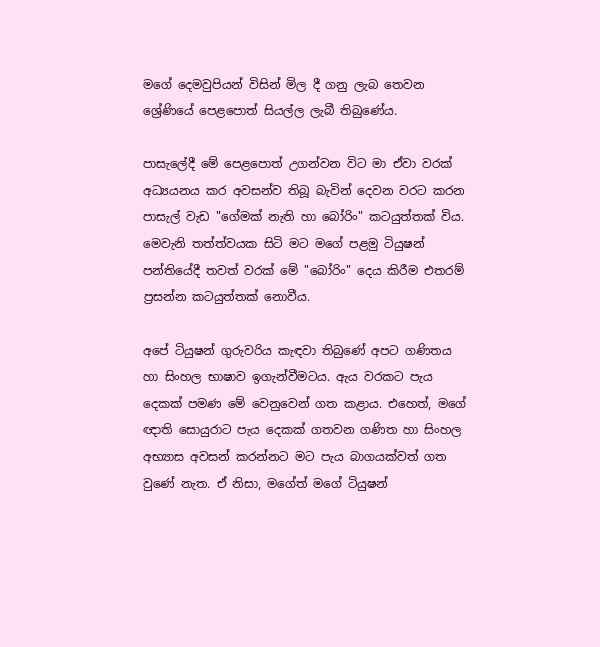මගේ දෙමවුපියන් විසින් මිල දී ගනු ලැබ තෙවන ශ්‍රේණියේ පෙළපොත් සියල්ල ලැබී තිබුණේය.

පාසැලේදී මේ පෙළපොත් උගන්වන විට මා ඒවා වරක් අධ්‍යයනය කර අවසන්ව තිබූ බැවින් දෙවන වරට කරන පාසැල් වැඩ "ගේමක් නැති හා බෝරිං" කටයුත්තක් විය. මෙවැනි තත්ත්වයක සිටි මට මගේ පළමු ටියුෂන් පන්තියේදී තවත් වරක් මේ "බෝරිං" දෙය කිරීම එතරම් ප්‍රසන්න කටයුත්තක් නොවීය.

අපේ ටියුෂන් ගුරුවරිය කැඳවා තිබුණේ අපට ගණිතය හා සිංහල භාෂාව ඉගැන්වීමටය. ඇය වරකට පැය දෙකක් පමණ මේ වෙනුවෙන් ගත කළාය. එහෙත්, මගේ ඥාති සොයුරාට පැය දෙකක් ගතවන ගණිත හා සිංහල අභ්‍යාස අවසන් කරන්නට මට පැය බාගයක්වත් ගත වුණේ නැත. ඒ නිසා, මගේත් මගේ ටියුෂන්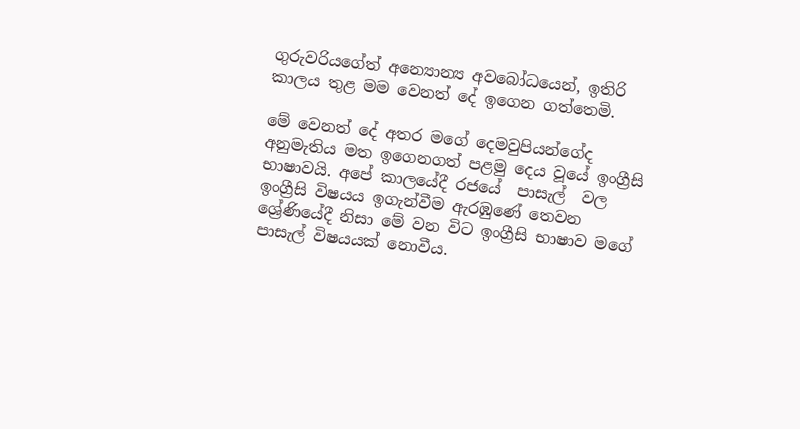ගුරුවරියගේත් අන්‍යොන්‍ය අවබෝධයෙන්, ඉතිරි කාලය තුළ මම වෙනත් දේ ඉගෙන ගත්තෙමි.

මේ වෙනත් දේ අතර මගේ දෙමවුපියන්ගේද අනුමැතිය මත ඉගෙනගත් පළමු දෙය වූයේ ඉංග්‍රීසි භාෂාවයි. අපේ කාලයේදී රජයේ  පාසැල්  වල ඉංග්‍රීසි විෂයය ඉගැන්වීම ඇරඹුණේ තෙවන ශ්‍රේණියේදී නිසා මේ වන විට ඉංග්‍රීසි භාෂාව මගේ පාසැල් විෂයයක් නොවීය.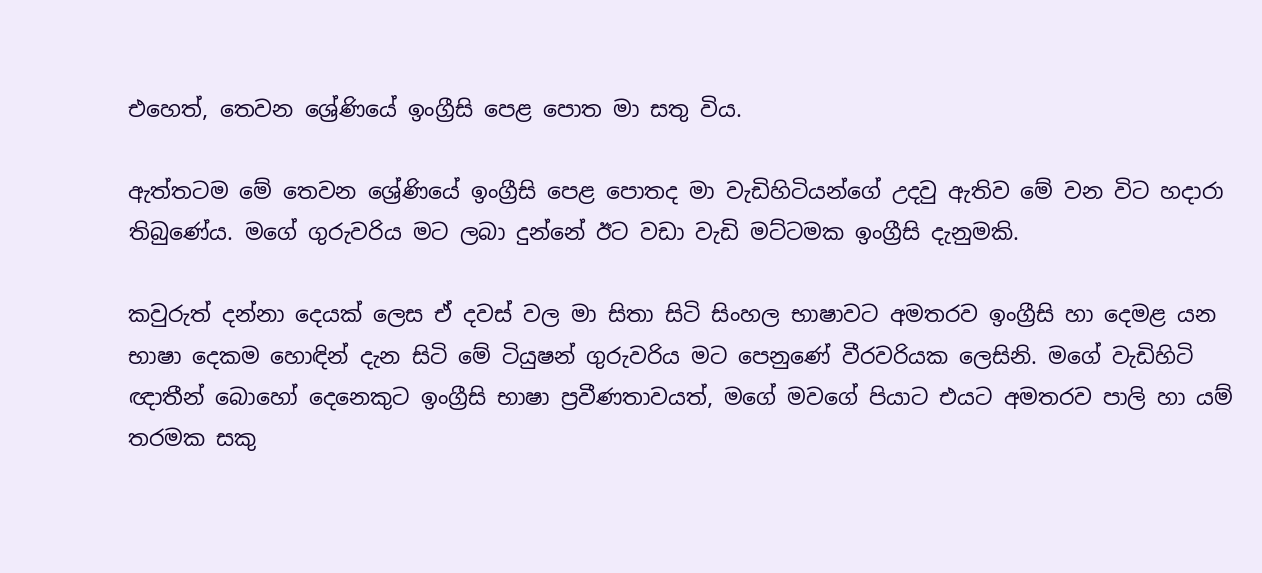එහෙත්, තෙවන ශ්‍රේණියේ ඉංග්‍රීසි පෙළ පොත මා සතු විය.

ඇත්තටම මේ තෙවන ශ්‍රේණියේ ඉංග්‍රීසි පෙළ පොතද මා වැඩිහිටියන්ගේ උදවු ඇතිව මේ වන විට හදාරා තිබුණේය. මගේ ගුරුවරිය මට ලබා දුන්නේ ඊට වඩා වැඩි මට්ටමක ඉංග්‍රීසි දැනුමකි.

කවුරුත් දන්නා දෙයක් ලෙස ඒ දවස් වල මා සිතා සිටි සිංහල භාෂාවට අමතරව ඉංග්‍රීසි හා දෙමළ යන භාෂා දෙකම හොඳින් දැන සිටි මේ ටියුෂන් ගුරුවරිය මට පෙනුණේ වීරවරියක ලෙසිනි. මගේ වැඩිහිටි ඥාතීන් බොහෝ දෙනෙකුට ඉංග්‍රීසි භාෂා ප්‍රවීණතාවයත්, මගේ මවගේ පියාට එයට අමතරව පාලි හා යම් තරමක සකු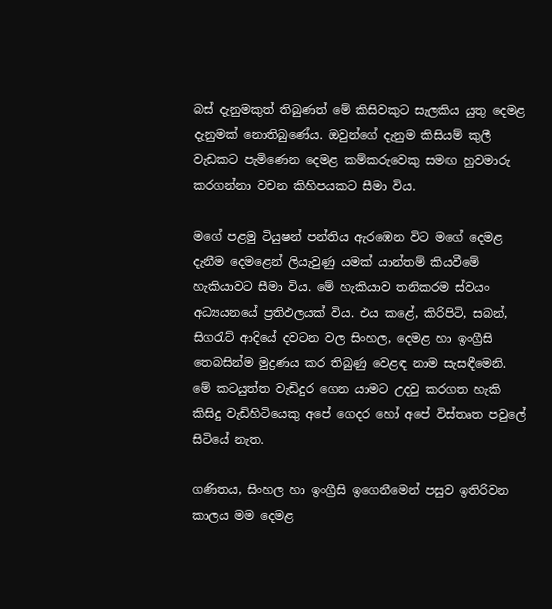බස් දැනුමකුත් තිබුණත් මේ කිසිවකුට සැලකිය යුතු දෙමළ දැනුමක් නොතිබුණේය. ඔවුන්ගේ දැනුම කිසියම් කුලී වැඩකට පැමිණෙන දෙමළ කම්කරුවෙකු සමඟ හුවමාරු කරගන්නා වචන කිහිපයකට සීමා විය.

මගේ පළමු ටියුෂන් පන්තිය ඇරඹෙන විට මගේ දෙමළ දැනීම දෙමළෙන් ලියැවුණු යමක් යාන්තම් කියවීමේ හැකියාවට සීමා විය. මේ හැකියාව තනිකරම ස්වයං අධ්‍යයනයේ ප්‍රතිඵලයක් විය. එය කළේ, කිරිපිටි, සබන්, සිගරැට් ආදියේ දවටන වල සිංහල, දෙමළ හා ඉංග්‍රීසි තෙබසින්ම මුද්‍රණය කර තිබුණු වෙළඳ නාම සැසඳීමෙනි. මේ කටයුත්ත වැඩිදුර ගෙන යාමට උදවු කරගත හැකි කිසිදු වැඩිහිටියෙකු අපේ ගෙදර හෝ අපේ විස්තෘත පවුලේ සිටියේ නැත.

ගණිතය, සිංහල හා ඉංග්‍රීසි ඉගෙනීමෙන් පසුව ඉතිරිවන කාලය මම දෙමළ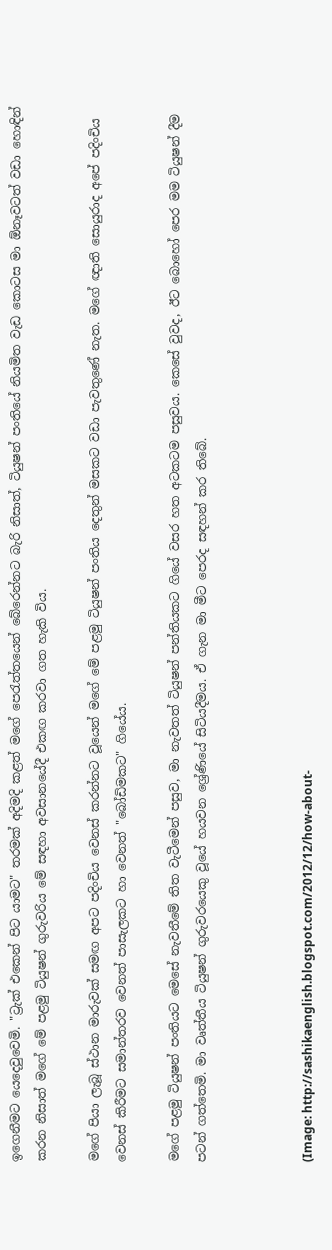ඉගෙනීමට යෙදෙවුවෙමි. "ට්‍රැක් එකෙන් පිට යාමට" තරමක් අදිමදි කළත් මගේ පෙරැත්තයෙන් බේරෙන්නට බැරි නිසාත්, ටියුෂන් පංතියේ නියමිත වැඩ කොටස මා ඕනෑවටත් වඩා හොඳින් කරන නිසාත් මගේ මේ පළමු ටියුෂන් ගුරුවරිය මේ සඳහා අවසානයේදී එකඟ කරවා ගත හැකි විය.

මගේ පියා ලැබූ ස්ථාන මාරුවක් සමඟ අපට පදිංචිය වෙනස් කරන්නට වූයෙන් මගේ මේ පළමු ටියුෂන් පංතිය දෙතුන් මසකට වඩා පැවතුණේ නැත. මගේ ඥාති සොයුරාද අපේ පදිංචිය වෙනස් කිරීමට සමාන්තරව වෙනත් පාසැලකට හා වෙනත් "බෝඩිමකට" ගියේය.

මගේ පළමු ටියුෂන් පංතියට මෙසේ නැවතීමේ තිත වැටීමෙන් පසුව, මා නැවතත් ටියුෂන් පන්තියකට ගියේ වසර හත අටකටම පසුවය. කෙසේ වුවද, ඊට බොහෝ පෙර මම ටියුෂන් දීම පටන් ගත්තෙමි. මා වෘත්තීය ටියුෂන් ගුරුවරයෙකු වූයේ හයවන ශ්‍රේණියේ සිටියදීමය. ඒ ගැන මා මීට පෙරද සඳහන් කර තිබේ.



(Image: http://sashikaenglish.blogspot.com/2012/12/how-about-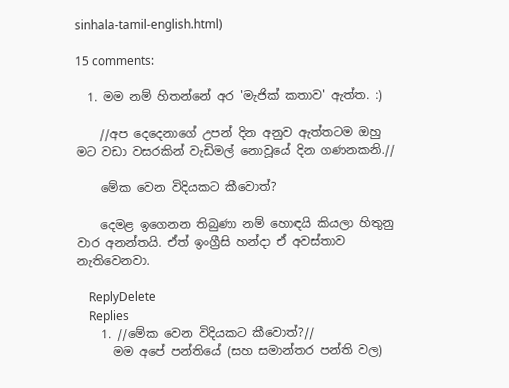sinhala-tamil-english.html)

15 comments:

  1. මම නම් හිතන්නේ අර 'මැජික් කතාව' ඇත්ත. :)

    //අප දෙදෙනාගේ උපන් දින අනුව ඇත්තටම ඔහු මට වඩා වසරකින් වැඩිමල් නොවූයේ දින ගණනකනි.//

    මේක වෙන විදියකට කීවොත්?

    දෙමළ ඉගෙනන තිබුණා නම් හොඳයි කියලා හිතුනු වාර අනන්තයි. ඒත් ඉංග්‍රීසි හන්දා ඒ අවස්තාව නැතිවෙනවා.

    ReplyDelete
    Replies
    1. //මේක වෙන විදියකට කීවොත්?//
      මම අපේ පන්තියේ (සහ සමාන්තර පන්ති වල)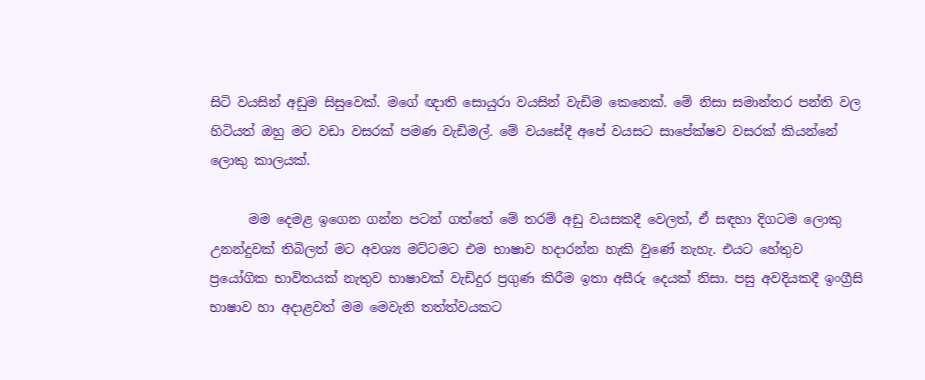සිටි වයසින් අඩුම සිසුවෙක්. මගේ ඥාති සොයුරා වයසින් වැඩිම කෙනෙක්. මේ නිසා සමාන්තර පන්ති වල හිටියත් ඔහු මට වඩා වසරක් පමණ වැඩිමල්. මේ වයසේදී අපේ වයසට සාපේක්ෂව වසරක් කියන්නේ ලොකු කාලයක්.

      මම දෙමළ ඉගෙන ගන්න පටන් ගත්තේ මේ තරම් අඩු වයසකදී වෙලත්, ඒ සඳහා දිගටම ලොකු උනන්දුවක් තිබිලත් මට අවශ්‍ය මට්ටමට එම භාෂාව හදාරන්න හැකි වුණේ නැහැ. එයට හේතුව ප්‍රයෝගික භාවිතයක් නැතුව භාෂාවක් වැඩිදුර ප්‍රගුණ කිරීම ඉතා අසීරු දෙයක් නිසා. පසු අවදියකදී ඉංග්‍රීසි භාෂාව හා අදාළවත් මම මෙවැනි තත්ත්වයකට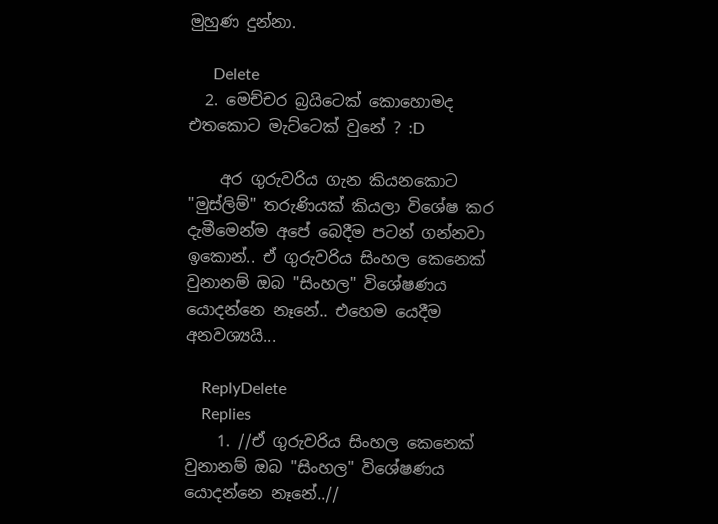මුහුණ දුන්නා.

      Delete
  2. මෙච්චර බ්‍රයිටෙක් කොහොමද එතකොට මැට්ටෙක් වුනේ ? :D

    අර ගුරුවරිය ගැන කියනකොට "මුස්ලිම්" තරුණියක් කියලා විශේෂ කර දැමීමෙන්ම අපේ බෙදීම පටන් ගන්නවා ඉකොන්.. ඒ ගුරුවරිය සිංහල කෙනෙක් වුනානම් ඔබ "සිංහල" විශේෂණය යොදන්නෙ නෑනේ.. එහෙම යෙදීම අනවශ්‍යයි...

    ReplyDelete
    Replies
    1. //ඒ ගුරුවරිය සිංහල කෙනෙක් වුනානම් ඔබ "සිංහල" විශේෂණය යොදන්නෙ නෑනේ..//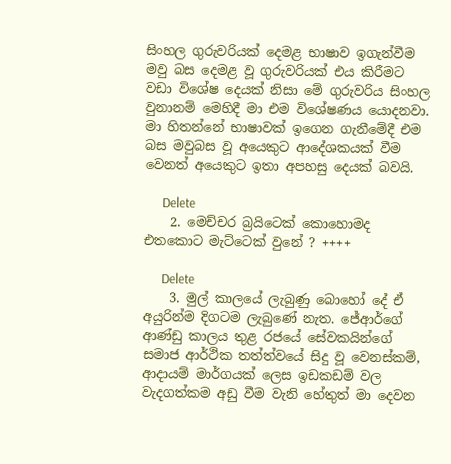සිංහල ගුරුවරියක් දෙමළ භාෂාව ඉගැන්වීම මවු බස දෙමළ වූ ගුරුවරියක් එය කිරීමට වඩා විශේෂ දෙයක් නිසා මේ ගුරුවරිය සිංහල වුනානම් මෙහිදී මා එම විශේෂණය යොදනවා. මා හිතන්නේ භාෂාවක් ඉගෙන ගැනීමේදී එම බස මවුබස වූ අයෙකුට ආදේශකයක් වීම වෙනත් අයෙකුට ඉතා අපහසු දෙයක් බවයි.

      Delete
    2. මෙච්චර බ්‍රයිටෙක් කොහොමද එතකොට මැට්ටෙක් වුනේ ? ++++

      Delete
    3. මුල් කාලයේ ලැබුණු බොහෝ දේ ඒ අයුරින්ම දිගටම ලැබුණේ නැත. ජේආර්ගේ ආණ්ඩු කාලය තුළ රජයේ සේවකයින්ගේ සමාජ ආර්ථික තත්ත්වයේ සිදු වූ වෙනස්කම්, ආදායම් මාර්ගයක් ලෙස ඉඩකඩම් වල වැදගත්කම අඩු වීම වැනි හේතුත් මා දෙවන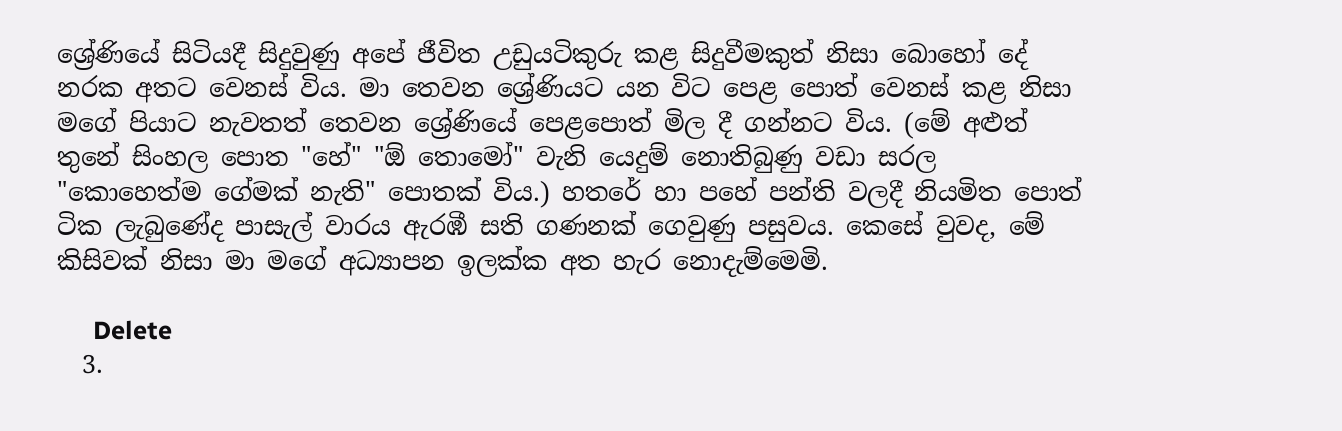ශ්‍රේණියේ සිටියදී සිදුවුණු අපේ ජීවිත උඩුයටිකුරු කළ සිදුවීමකුත් නිසා බොහෝ දේ නරක අතට වෙනස් විය. මා තෙවන ශ්‍රේණියට යන විට පෙළ පොත් වෙනස් කළ නිසා මගේ පියාට නැවතත් තෙවන ශ්‍රේණියේ පෙළපොත් මිල දී ගන්නට විය. (මේ අළුත් තුනේ සිංහල පොත "හේ" "ඕ තොමෝ" වැනි යෙදුම් නොතිබුණු වඩා සරල "කොහෙත්ම ගේමක් නැති" පොතක් විය.) හතරේ හා පහේ පන්ති වලදී නියමිත පොත් ටික ලැබුණේද පාසැල් වාරය ඇරඹී සති ගණනක් ගෙවුණු පසුවය. කෙසේ වුවද, මේ කිසිවක් නිසා මා මගේ අධ්‍යාපන ඉලක්ක අත හැර නොදැම්මෙමි.

      Delete
  3.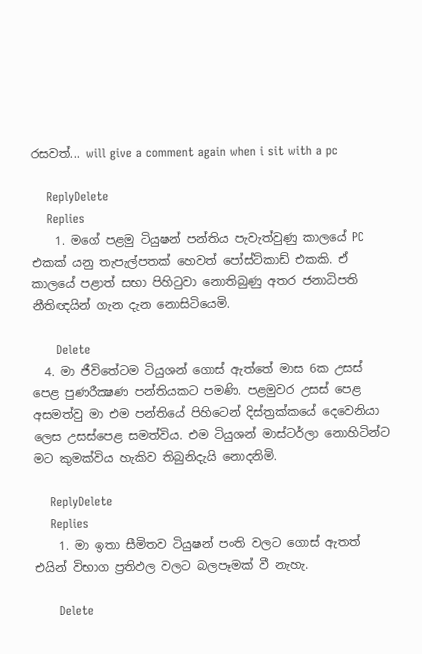රසවත්... will give a comment again when i sit with a pc

    ReplyDelete
    Replies
    1. මගේ පළමු ටියුෂන් පන්තිය පැවැත්වුණු කාලයේ PC එකක් යනු තැපැල්පතක් හෙවත් පෝස්ට්කාඩ් එකකි. ඒ කාලයේ පළාත් සභා පිහිටුවා නොතිබුණු අතර ජනාධිපති නීතිඥයින් ගැන දැන නොසිටියෙමි.

      Delete
  4. මා ජීවිතේටම ටියුශන් ගොස් ඇත්තේ මාස 6ක උසස් පෙළ පුණරීක්‍ෂණ පන්තියකට පමණි. පළමුවර උසස් පෙළ අසමත්වු මා එම පන්තියේ පිහිටෙන් දිස්ත්‍රක්කයේ දෙවෙනියා ලෙස උසස්පෙළ සමත්විය. එම ටියුශන් මාස්ටර්ලා නොහිටින්ට මට කුමක්විය හැකිව තිබුනිදැයි නොදනිමි.

    ReplyDelete
    Replies
    1. මා ඉතා සීමිතව ටියුෂන් පංති වලට ගොස් ඇතත් එයින් විභාග ප්‍රතිඵල වලට බලපෑමක් වී නැහැ.

      Delete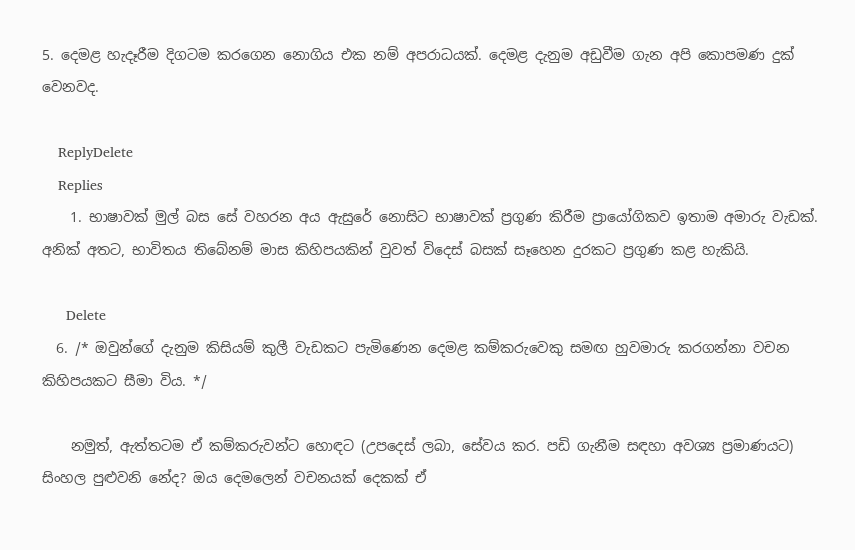5. දෙමළ හැදෑරීම දිගටම කරගෙන නොගිය එක නම් අපරාධයක්. දෙමළ දැනුම අඩුවීම ගැන අපි කොපමණ දුක් වෙනවද.

    ReplyDelete
    Replies
    1. භාෂාවක් මුල් බස සේ වහරන අය ඇසුරේ නොසිට භාෂාවක් ප්‍රගුණ කිරීම ප්‍රායෝගිකව ඉතාම අමාරු වැඩක්. අනික් අතට, භාවිතය තිබේනම් මාස කිහිපයකින් වුවත් විදෙස් බසක් සෑහෙන දුරකට ප්‍රගුණ කළ හැකියි.

      Delete
  6. /* ඔවුන්ගේ දැනුම කිසියම් කුලී වැඩකට පැමිණෙන දෙමළ කම්කරුවෙකු සමඟ හුවමාරු කරගන්නා වචන කිහිපයකට සීමා විය. */

    නමුත්, ඇත්තටම ඒ කම්කරුවන්ට හොඳට (උපදෙස් ලබා, සේවය කර. පඩි ගැනීම සඳහා අවශ්‍ය ප්‍රමාණයට) සිංහල පුළුවනි නේද? ඔය දෙමලෙන් වචනයක් දෙකක් ඒ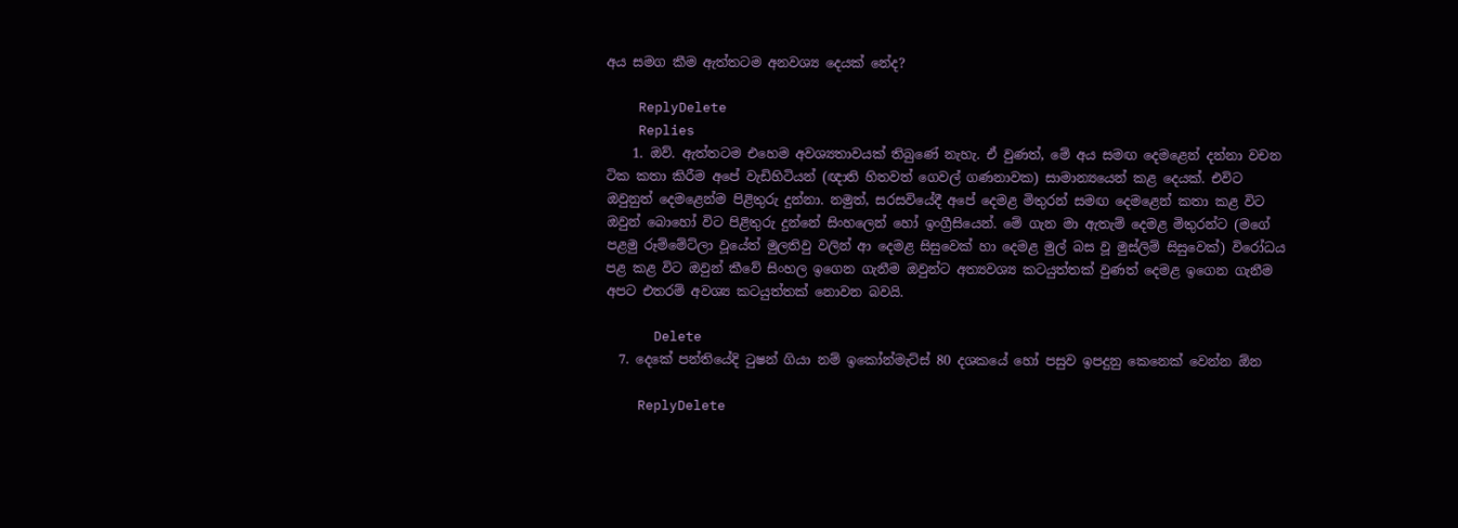අය සමග කීම ඇත්තටම අනවශ්‍ය දෙයක් නේද?

    ReplyDelete
    Replies
    1. ඔව්. ඇත්තටම එහෙම අවශ්‍යතාවයක් තිබුණේ නැහැ. ඒ වුණත්, මේ අය සමඟ දෙමළෙන් දන්නා වචන ටික කතා කිරීම අපේ වැඩිහිටියන් (ඥාති හිතවත් ගෙවල් ගණනාවක) සාමාන්‍යයෙන් කළ දෙයක්. එවිට ඔවුනුත් දෙමළෙන්ම පිළිතුරු දුන්නා. නමුත්, සරසවියේදී අපේ දෙමළ මිතුරන් සමඟ දෙමළෙන් කතා කළ විට ඔවුන් බොහෝ විට පිළිතුරු දුන්නේ සිංහලෙන් හෝ ඉංග්‍රීසියෙන්. මේ ගැන මා ඇතැම් දෙමළ මිතුරන්ට (මගේ පළමු රූම්මේට්ලා වූයේත් මුලතිවු වලින් ආ දෙමළ සිසුවෙක් හා දෙමළ මුල් බස වූ මුස්ලිම් සිසුවෙක්) විරෝධය පළ කළ විට ඔවුන් කීවේ සිංහල ඉගෙන ගැනීම ඔවුන්ට අත්‍යවශ්‍ය කටයුත්තක් වුණත් දෙමළ ඉගෙන ගැනීම අපට එතරම් අවශ්‍ය කටයුත්තක් නොවන බවයි.

      Delete
  7. දෙකේ පන්තියේදි ටුෂන් ගියා නම් ඉකෝන්මැට්ස් 80 දශකයේ හෝ පසුව ඉපදුනු කෙනෙක් වෙන්න ඕන

    ReplyDelete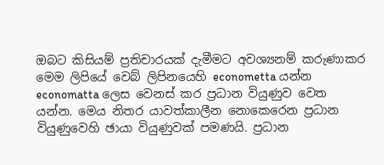ඔබට කිසියම් ප්‍රතිචාරයක් දැමීමට අවශ්‍යනම් කරුණාකර මෙම ලිපියේ වෙබ් ලිපිනයෙහි econometta යන්න economatta ලෙස වෙනස් කර ප්‍රධාන වියුණුව වෙත යන්න. මෙය නිතර යාවත්කාලීන නොකෙරෙන ප්‍රධාන වියුණුවෙහි ඡායා වියුණුවක් පමණයි. ප්‍රධාන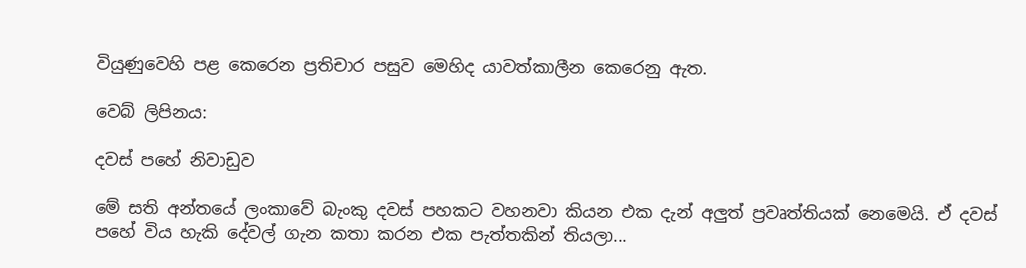වියුණුවෙහි පළ කෙරෙන ප්‍රතිචාර පසුව මෙහිද යාවත්කාලීන කෙරෙනු ඇත.

වෙබ් ලිපිනය:

දවස් පහේ නිවාඩුව

මේ සති අන්තයේ ලංකාවේ බැංකු දවස් පහකට වහනවා කියන එක දැන් අලුත් ප්‍රවෘත්තියක් නෙමෙයි. ඒ දවස් පහේ විය හැකි දේවල් ගැන කතා කරන එක පැත්තකින් තියලා...